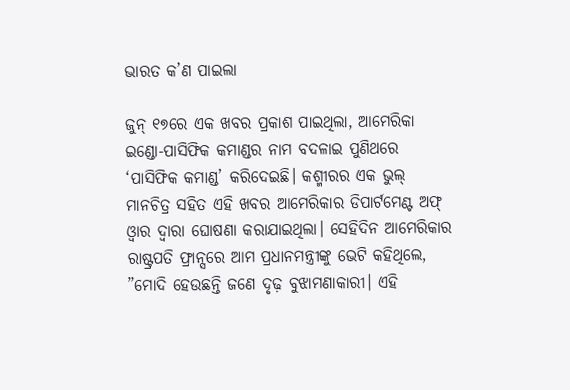ଭାରତ କ’ଣ ପାଇଲା

ଜୁନ୍‌ ୧୭ରେ ଏକ ଖବର ପ୍ରକାଶ ପାଇଥିଲା, ଆମେରିକା ଇଣ୍ଡୋ-ପାସିଫିକ କମାଣ୍ଡର ନାମ ବଦଳାଇ ପୁଣିଥରେ ‘ପାସିଫିକ କମାଣ୍ଡ’ କରିଦେଇଛି। କଶ୍ମୀରର ଏକ ଭୁଲ୍‌ ମାନଚିତ୍ର ସହିତ ଏହି ଖବର ଆମେରିକାର ଡିପାର୍ଟମେଣ୍ଟ ଅଫ୍‌ ଓ୍ବାର ଦ୍ୱାରା ଘୋଷଣା କରାଯାଇଥିଲା। ସେହିଦିନ ଆମେରିକାର ରାଷ୍ଟ୍ରପତି ଫ୍ରାନ୍ସରେ ଆମ ପ୍ରଧାନମନ୍ତ୍ରୀଙ୍କୁ ଭେଟି କହିଥିଲେ, ”ମୋଦି ହେଉଛନ୍ତି ଜଣେ ଦୃଢ଼ ବୁଝାମଣାକାରୀ। ଏହି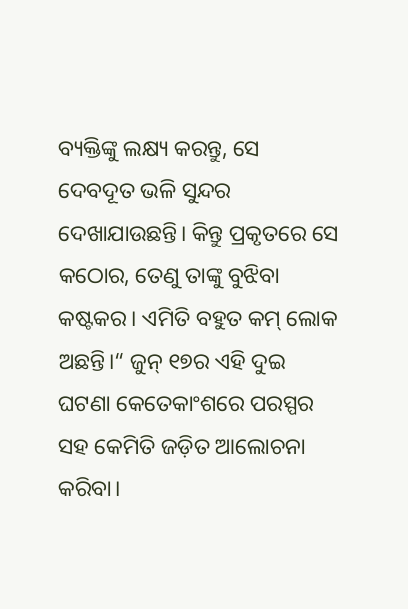ବ୍ୟକ୍ତିଙ୍କୁ ଲକ୍ଷ୍ୟ କରନ୍ତୁ, ସେ ଦେବଦୂତ ଭଳି ସୁନ୍ଦର ଦେଖାଯାଉଛନ୍ତି। କିନ୍ତୁ ପ୍ରକୃତରେ ସେ କଠୋର, ତେଣୁ ତାଙ୍କୁ ବୁଝିବା କଷ୍ଟକର। ଏମିତି ବହୁତ କମ୍‌ ଲୋକ ଅଛନ୍ତି।“ ଜୁନ୍‌ ୧୭ର ଏହି ଦୁଇ ଘଟଣା କେତେକାଂଶରେ ପରସ୍ପର ସହ କେମିତି ଜଡ଼ିତ ଆଲୋଚନା କରିବା।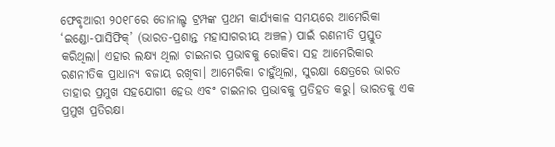ଫେବୃଆରୀ ୨୦୧୮ରେ ଡୋନାଲ୍ଡ ଟ୍ରମ୍ପଙ୍କ ପ୍ରଥମ କାର୍ଯ୍ୟକାଳ ସମୟରେ ଆମେରିକା ‘ଇଣ୍ଡୋ-ପାସିଫିକ୍‌’ (ଭାରତ-ପ୍ରଶାନ୍ତ ମହାସାଗରୀୟ ଅଞ୍ଚଳ) ପାଇଁ ରଣନୀତି ପ୍ରସ୍ତୁତ କରିଥିଲା। ଏହାର ଲକ୍ଷ୍ୟ ଥିଲା ଚାଇନାର ପ୍ରଭାବକୁ ରୋକିବା ସହ ଆମେରିକାର ରଣନୀତିକ ପ୍ରାଧାନ୍ୟ ବଜାୟ ରଖିବା। ଆମେରିକା ଚାହୁଁଥିଲା, ସୁରକ୍ଷା କ୍ଷେତ୍ରରେ ଭାରତ ତାହାର ପ୍ରମୁଖ ସହଯୋଗୀ ହେଉ ଏବଂ ଚାଇନାର ପ୍ରଭାବକୁ ପ୍ରତିହତ କରୁ। ଭାରତକୁ ଏକ ପ୍ରମୁଖ ପ୍ରତିରକ୍ଷା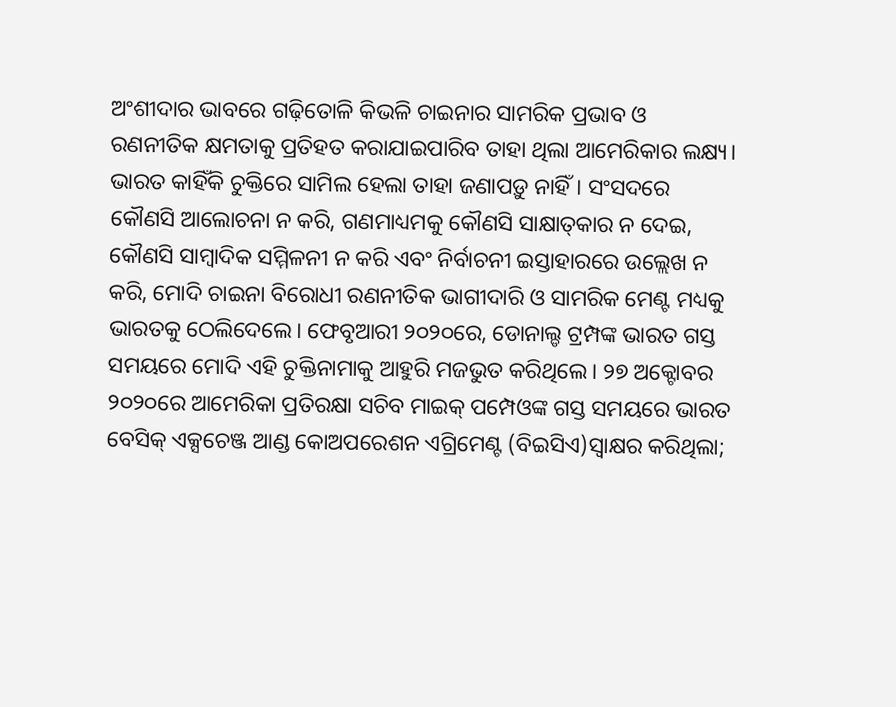ଅଂଶୀଦାର ଭାବରେ ଗଢ଼ିତୋଳି କିଭଳି ଚାଇନାର ସାମରିକ ପ୍ରଭାବ ଓ ରଣନୀତିକ କ୍ଷମତାକୁ ପ୍ରତିହତ କରାଯାଇପାରିବ ତାହା ଥିଲା ଆମେରିକାର ଲକ୍ଷ୍ୟ। ଭାରତ କାହିଁକି ଚୁକ୍ତିରେ ସାମିଲ ହେଲା ତାହା ଜଣାପଡ଼ୁ ନାହିଁ। ସଂସଦରେ କୌଣସି ଆଲୋଚନା ନ କରି, ଗଣମାଧ୍ୟମକୁ କୌଣସି ସାକ୍ଷାତ୍‌କାର ନ ଦେଇ, କୌଣସି ସାମ୍ବାଦିକ ସମ୍ମିଳନୀ ନ କରି ଏବଂ ନିର୍ବାଚନୀ ଇସ୍ତାହାରରେ ଉଲ୍ଲେଖ ନ କରି, ମୋଦି ଚାଇନା ବିରୋଧୀ ରଣନୀତିକ ଭାଗୀଦାରି ଓ ସାମରିକ ମେଣ୍ଟ ମଧ୍ୟକୁ ଭାରତକୁ ଠେଲିଦେଲେ। ଫେବୃଆରୀ ୨୦୨୦ରେ, ଡୋନାଲ୍ଡ ଟ୍ରମ୍ପଙ୍କ ଭାରତ ଗସ୍ତ ସମୟରେ ମୋଦି ଏହି ଚୁକ୍ତିନାମାକୁ ଆହୁରି ମଜଭୁତ କରିଥିଲେ। ୨୭ ଅକ୍ଟୋବର ୨୦୨୦ରେ ଆମେରିକା ପ୍ରତିରକ୍ଷା ସଚିବ ମାଇକ୍‌ ପମ୍ପେଓଙ୍କ ଗସ୍ତ ସମୟରେ ଭାରତ ବେସିକ୍‌ ଏକ୍ସଚେଞ୍ଜ ଆଣ୍ଡ କୋଅପରେଶନ ଏଗ୍ରିମେଣ୍ଟ (ବିଇସିଏ)ସ୍ବାକ୍ଷର କରିଥିଲା;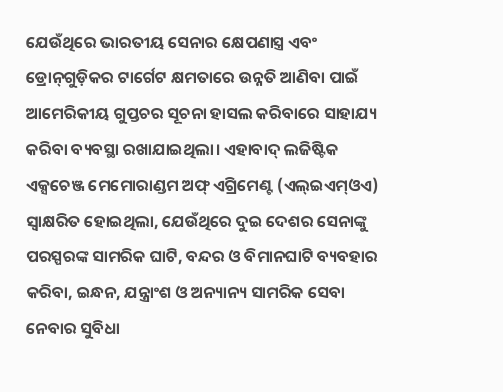ଯେଉଁଥିରେ ଭାରତୀୟ ସେନାର କ୍ଷେପଣାସ୍ତ୍ର ଏବଂ ଡ୍ରୋନ୍‌ଗୁଡ଼ିକର ଟାର୍ଗେଟ କ୍ଷମତାରେ ଉନ୍ନତି ଆଣିବା ପାଇଁ ଆମେରିକୀୟ ଗୁପ୍ତଚର ସୂଚନା ହାସଲ କରିବାରେ ସାହାଯ୍ୟ କରିବା ବ୍ୟବସ୍ଥା ରଖାଯାଇଥିଲା। ଏହାବାଦ୍‌ ଲଜିଷ୍ଟିକ ଏକ୍ସଚେଞ୍ଜ ମେମୋରାଣ୍ଡମ ଅଫ୍‌ ଏଗ୍ରିମେଣ୍ଟ (ଏଲ୍‌ଇଏମ୍‌ଓଏ) ସ୍ବାକ୍ଷରିତ ହୋଇଥିଲା, ଯେଉଁଥିରେ ଦୁଇ ଦେଶର ସେନାଙ୍କୁ ପରସ୍ପରଙ୍କ ସାମରିକ ଘାଟି, ବନ୍ଦର ଓ ବିମାନଘାଟି ବ୍ୟବହାର କରିବା, ଇନ୍ଧନ, ଯନ୍ତ୍ରାଂଶ ଓ ଅନ୍ୟାନ୍ୟ ସାମରିକ ସେବା ନେବାର ସୁବିଧା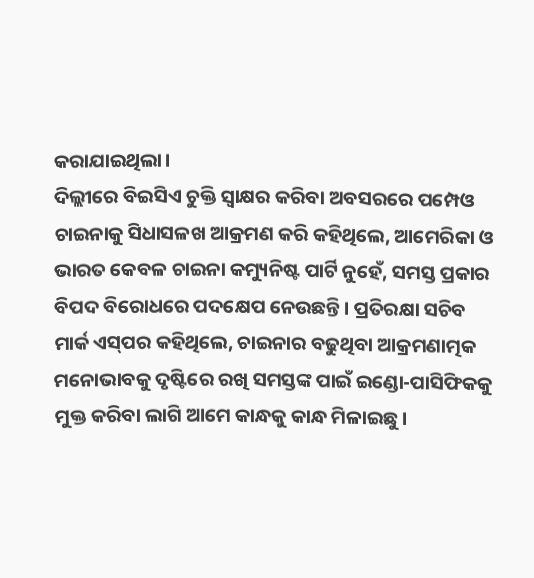କରାଯାଇଥିଲା।
ଦିଲ୍ଲୀରେ ବିଇସିଏ ଚୁକ୍ତି ସ୍ବାକ୍ଷର କରିବା ଅବସରରେ ପମ୍ପେଓ ଚାଇନାକୁ ସିଧାସଳଖ ଆକ୍ରମଣ କରି କହିଥିଲେ, ଆମେରିକା ଓ ଭାରତ କେବଳ ଚାଇନା କମ୍ୟୁନିଷ୍ଟ ପାର୍ଟି ନୁହେଁ, ସମସ୍ତ ପ୍ରକାର ବିପଦ ବିରୋଧରେ ପଦକ୍ଷେପ ନେଉଛନ୍ତି। ପ୍ରତିରକ୍ଷା ସଚିବ ମାର୍କ ଏସ୍‌ପର କହିଥିଲେ, ଚାଇନାର ବଢୁଥିବା ଆକ୍ରମଣାତ୍ମକ ମନୋଭାବକୁ ଦୃଷ୍ଟିରେ ରଖି ସମସ୍ତଙ୍କ ପାଇଁ ଇଣ୍ଡୋ-ପାସିଫିକକୁ ମୁକ୍ତ କରିବା ଲାଗି ଆମେ କାନ୍ଧକୁ କାନ୍ଧ ମିଳାଇଛୁ।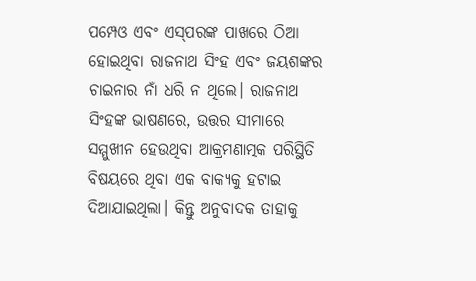ପମ୍ପେଓ ଏବଂ ଏସ୍‌ପରଙ୍କ ପାଖରେ ଠିଆ ହୋଇଥିବା ରାଜନାଥ ସିଂହ ଏବଂ ଜୟଶଙ୍କର ଚାଇନାର ନାଁ ଧରି ନ ଥିଲେ। ରାଜନାଥ ସିଂହଙ୍କ ଭାଷଣରେ, ଉତ୍ତର ସୀମାରେ ସମ୍ମୁଖୀନ ହେଉଥିବା ଆକ୍ରମଣାତ୍ମକ ପରିସ୍ଥିତି ବିଷୟରେ ଥିବା ଏକ ବାକ୍ୟକୁ ହଟାଇ ଦିଆଯାଇଥିଲା। କିନ୍ତୁ ଅନୁବାଦକ ତାହାକୁ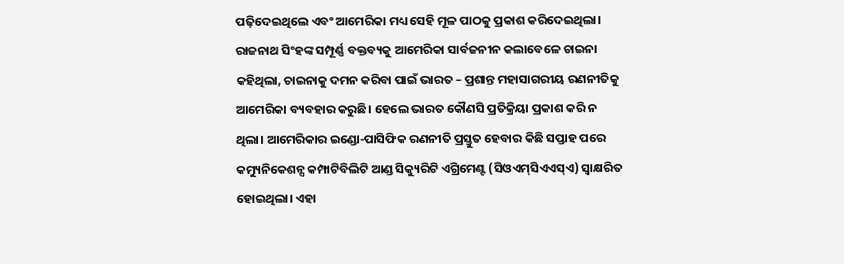ପଢ଼ିଦେଇଥିଲେ ଏବଂ ଆମେରିକା ମଧ୍ୟ ସେହି ମୂଳ ପାଠକୁ ପ୍ରକାଶ କରିଦେଇଥିଲା। ରାଜନାଥ ସିଂହଙ୍କ ସମ୍ପୂର୍ଣ୍ଣ ବକ୍ତବ୍ୟକୁ ଆମେରିକା ସାର୍ବଜନୀନ କଲାବେଳେ ଚାଇନା କହିଥିଲା, ଚାଇନାକୁ ଦମନ କରିବା ପାଇଁ ଭାରତ – ପ୍ରଶାନ୍ତ ମହାସାଗରୀୟ ରଣନୀତିକୁ ଆମେରିକା ବ୍ୟବହାର କରୁଛି। ହେଲେ ଭାରତ କୌଣସି ପ୍ରତିକ୍ରିୟା ପ୍ରକାଶ କରି ନ ଥିଲା। ଆମେରିକାର ଇଣ୍ଡୋ-ପାସିଫିକ ରଣନୀତି ପ୍ରସ୍ତୁତ ହେବାର କିଛି ସପ୍ତାହ ପରେ କମ୍ୟୁନିକେଶନ୍ସ କମ୍ପାଟିବିଲିଟି ଆଣ୍ଡ ସିକ୍ୟୁରିଟି ଏଗ୍ରିମେଣ୍ଟ (ସିଓଏମ୍‌ସିଏଏସ୍‌ଏ) ସ୍ବାକ୍ଷରିତ ହୋଇଥିଲା। ଏହା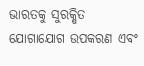ଭାରତକୁ ସୁରକ୍ଷିତ ଯୋଗାଯୋଗ ଉପକରଣ ଏବଂ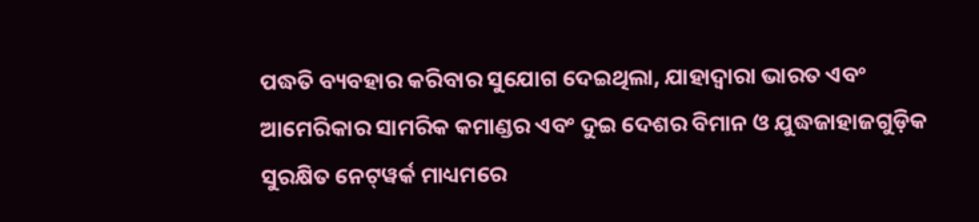ପଦ୍ଧତି ବ୍ୟବହାର କରିବାର ସୁଯୋଗ ଦେଇଥିଲା, ଯାହାଦ୍ୱାରା ଭାରତ ଏବଂ ଆମେରିକାର ସାମରିକ କମାଣ୍ଡର ଏବଂ ଦୁଇ ଦେଶର ବିମାନ ଓ ଯୁଦ୍ଧଜାହାଜଗୁଡ଼ିକ ସୁରକ୍ଷିତ ନେଟ୍‌ୱର୍କ ମାଧ୍ୟମରେ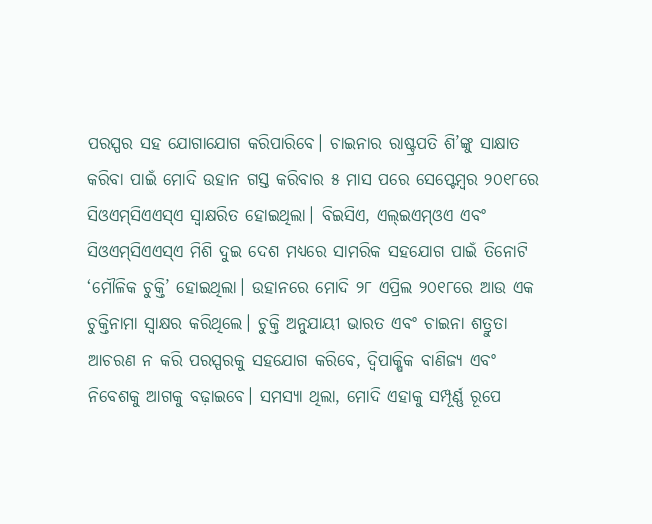ପରସ୍ପର ସହ ଯୋଗାଯୋଗ କରିପାରିବେ। ଚାଇନାର ରାଷ୍ଟ୍ରପତି ଶି’ଙ୍କୁ ସାକ୍ଷାତ କରିବା ପାଇଁ ମୋଦି ଉହାନ ଗସ୍ତ କରିବାର ୫ ମାସ ପରେ ସେପ୍ଟେମ୍ବର ୨୦୧୮ରେ ସିଓଏମ୍‌ସିଏଏସ୍‌ଏ ସ୍ବାକ୍ଷରିତ ହୋଇଥିଲା। ବିଇସିଏ, ଏଲ୍‌ଇଏମ୍‌ଓଏ ଏବଂ ସିଓଏମ୍‌ସିଏଏସ୍‌ଏ ମିଶି ଦୁଇ ଦେଶ ମଧ୍ୟରେ ସାମରିକ ସହଯୋଗ ପାଇଁ ତିନୋଟି ‘ମୌଳିକ ଚୁକ୍ତି’ ହୋଇଥିଲା। ଉହାନରେ ମୋଦି ୨୮ ଏପ୍ରିଲ ୨୦୧୮ରେ ଆଉ ଏକ ଚୁକ୍ତିନାମା ସ୍ବାକ୍ଷର କରିଥିଲେ। ଚୁକ୍ତି ଅନୁଯାୟୀ ଭାରତ ଏବଂ ଚାଇନା ଶତ୍ରୁତା ଆଚରଣ ନ କରି ପରସ୍ପରକୁ ସହଯୋଗ କରିବେ, ଦ୍ୱିପାକ୍ଷିକ ବାଣିଜ୍ୟ ଏବଂ ନିବେଶକୁ ଆଗକୁ ବଢ଼ାଇବେ। ସମସ୍ୟା ଥିଲା, ମୋଦି ଏହାକୁ ସମ୍ପୂର୍ଣ୍ଣ ରୂପେ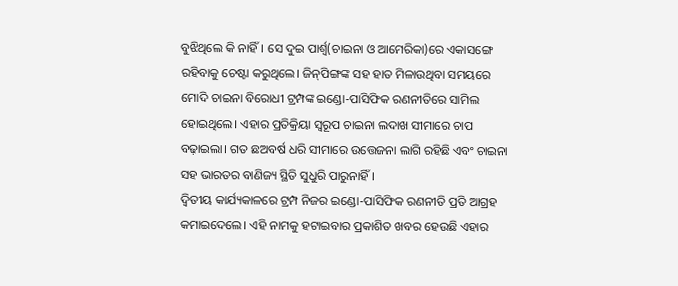ବୁଝିଥିଲେ କି ନାହିଁ। ସେ ଦୁଇ ପାର୍ଶ୍ୱ(ଚାଇନା ଓ ଆମେରିକା)ରେ ଏକାସଙ୍ଗେ ରହିବାକୁ ଚେଷ୍ଟା କରୁଥିଲେ। ଜିନ୍‌ପିଙ୍ଗଙ୍କ ସହ ହାତ ମିଳାଉଥିବା ସମୟରେ ମୋଦି ଚାଇନା ବିରୋଧୀ ଟ୍ରମ୍ପଙ୍କ ଇଣ୍ଡୋ-ପାସିଫିକ ରଣନୀତିରେ ସାମିଲ ହୋଇଥିଲେ। ଏହାର ପ୍ରତିକ୍ରିୟା ସ୍ବରୂପ ଚାଇନା ଲଦାଖ ସୀମାରେ ଚାପ ବଢ଼ାଇଲା। ଗତ ଛଅବର୍ଷ ଧରି ସୀମାରେ ଉତ୍ତେଜନା ଲାଗି ରହିଛି ଏବଂ ଚାଇନା ସହ ଭାରତର ବାଣିଜ୍ୟ ସ୍ଥିତି ସୁଧୁରି ପାରୁନାହିଁ।
ଦ୍ୱିତୀୟ କାର୍ଯ୍ୟକାଳରେ ଟ୍ରମ୍ପ ନିଜର ଇଣ୍ଡୋ-ପାସିଫିକ ରଣନୀତି ପ୍ରତି ଆଗ୍ରହ କମାଇଦେଲେ। ଏହି ନାମକୁ ହଟାଇବାର ପ୍ରକାଶିତ ଖବର ହେଉଛି ଏହାର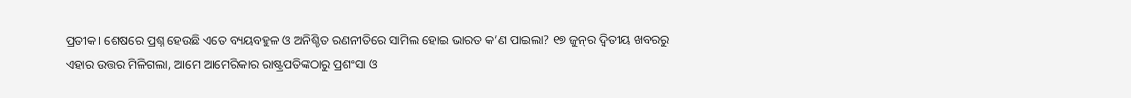ପ୍ରତୀକ। ଶେଷରେ ପ୍ରଶ୍ନ ହେଉଛି ଏତେ ବ୍ୟୟବହୁଳ ଓ ଅନିଶ୍ଚିତ ରଣନୀତିରେ ସାମିଲ ହୋଇ ଭାରତ କ’ଣ ପାଇଲା? ୧୭ ଜୁନ୍‌ର ଦ୍ୱିତୀୟ ଖବରରୁ ଏହାର ଉତ୍ତର ମିଳିଗଲା, ଆମେ ଆମେରିକାର ରାଷ୍ଟ୍ରପତିଙ୍କଠାରୁ ପ୍ରଶଂସା ଓ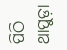ପିଠି ଥାପୁଡ଼ା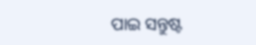ପାଇ ସନ୍ତୁଷ୍ଟ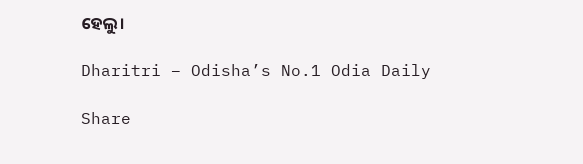ହେଲୁ।

Dharitri – Odisha’s No.1 Odia Daily

Share